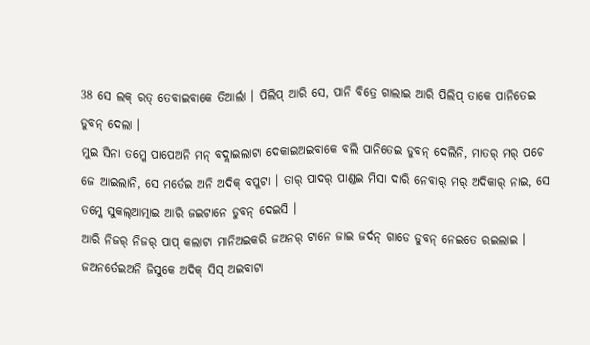38 ସେ ଲକ୍ ରତ୍ ତେବାଇବାକେ ତିଆର୍ଲା । ପିଲିପ୍ ଆରି ସେ, ପାନି ବିତ୍ରେ ଗାଲାଇ ଆରି ପିଲିପ୍ ତାକେ ପାନିତେଇ ଡୁବନ୍ ଦେଲା ।
ମୁଇ ସିନା ତମ୍କେ ପାପେଅନି ମନ୍ ବଦ୍ଲାଇଲାଟା ଦେକାଇଅଇବାକେ ବଲି ପାନିତେଇ ଡୁବନ୍ ଦେଲିନି, ମାତର୍ ମର୍ ପଚେ ଜେ ଆଇଲାନି, ସେ ମର୍ତେଇ ଅନି ଅଦିକ୍ ବପୁଟା । ତାର୍ ପାଦର୍ ପାଣ୍ଡଇ ମିସା ଦାରି ନେବାର୍ ମର୍ ଅଦିକାର୍ ନାଇ, ସେ ତମ୍କେ ସୁକଲ୍ଆତ୍ମାଇ ଆରି ଜଇଟାନେ ଡୁବନ୍ ଦେଇସି ।
ଆରି ନିଜର୍ ନିଜର୍ ପାପ୍ କଲାଟା ମାନିଅଇକରି ଜଅନର୍ ଟାନେ ଜାଇ ଜର୍ଦନ୍ ଗାଡେ ଡୁବନ୍ ନେଇତେ ରଇଲାଇ ।
ଜଅନର୍ତେଇଅନି ଜିସୁକେ ଅଦିକ୍ ସିସ୍ ଅଇବାଟା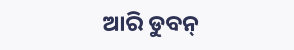ଆରି ଡୁବନ୍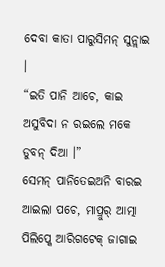ଦେବା କାତା ପାରୁସିମନ୍ ସୁନ୍ଲାଇ ।
“ଇତି ପାନି ଆଚେ, କାଇ ଅସୁବିଦା ନ ରଇଲେ ମକେ ଡୁବନ୍ ଦିଆ ।”
ସେମନ୍ ପାନିତେଇଅନି ବାରଇ ଆଇଲା ପଚେ, ମାପ୍ରୁର୍ ଆତ୍ମା ପିଲିପ୍କେ ଆରିଗଟେକ୍ ଜାଗାଇ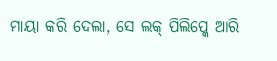ମାୟା କରି ଦେଲା, ସେ ଲକ୍ ପିଲିପ୍କେ ଆରି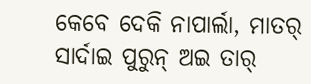କେବେ ଦେକି ନାପାର୍ଲା, ମାତର୍ ସାର୍ଦାଇ ପୁରୁନ୍ ଅଇ ତାର୍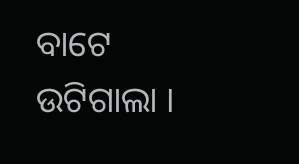ବାଟେ ଉଟିଗାଲା ।